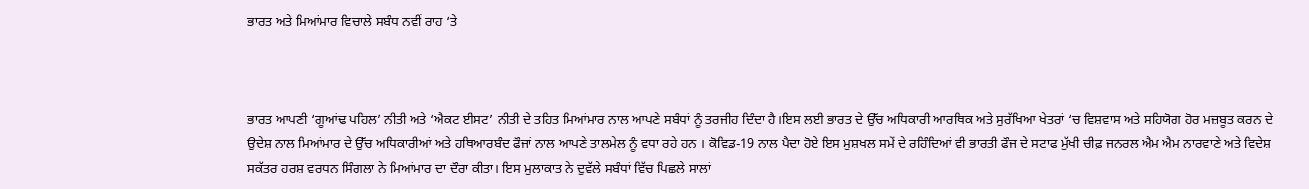ਭਾਰਤ ਅਤੇ ਮਿਆਂਮਾਰ ਵਿਚਾਲੇ ਸਬੰਧ ਨਵੀਂ ਰਾਹ ‘ਤੇ



ਭਾਰਤ ਆਪਣੀ ‘ਗੂਆਂਢ ਪਹਿਲ’ ਨੀਤੀ ਅਤੇ ‘ਐਕਟ ਈਸਟ’ ਨੀਤੀ ਦੇ ਤਹਿਤ ਮਿਆਂਮਾਰ ਨਾਲ ਆਪਣੇ ਸਬੰਧਾਂ ਨੂੰ ਤਰਜੀਹ ਦਿੰਦਾ ਹੈ।ਇਸ ਲਈ ਭਾਰਤ ਦੇ ਉੱਚ ਅਧਿਕਾਰੀ ਆਰਥਿਕ ਅਤੇ ਸੁਰੱਖਿਆ ਖੇਤਰਾਂ ‘ਚ ਵਿਸ਼ਵਾਸ ਅਤੇ ਸਹਿਯੋਗ ਹੋਰ ਮਜ਼ਬੂਤ ਕਰਨ ਦੇ ਉਦੇਸ਼ ਨਾਲ ਮਿਆਂਮਾਰ ਦੇ ਉੱਚ ਅਧਿਕਾਰੀਆਂ ਅਤੇ ਹਥਿਆਰਬੰਦ ਫੌਜਾਂ ਨਾਲ ਆਪਣੇ ਤਾਲਮੇਲ ਨੂੰ ਵਧਾ ਰਹੇ ਹਨ । ਕੋਵਿਡ-19 ਨਾਲ ਪੈਦਾ ਹੋਏ ਇਸ ਮੁਸ਼ਖਲ ਸਮੇਂ ਦੇ ਰਹਿੰਦਿਆਂ ਵੀ ਭਾਰਤੀ ਫੌਜ ਦੇ ਸਟਾਫ ਮੁੱਖੀ ਚੀਫ਼ ਜਨਰਲ ਐਮ ਐਮ ਨਾਰਵਾਣੇ ਅਤੇ ਵਿਦੇਸ਼ ਸਕੱਤਰ ਹਰਸ਼ ਵਰਧਨ ਸਿੰਗਲਾ ਨੇ ਮਿਆਂਮਾਰ ਦਾ ਦੌਰਾ ਕੀਤਾ। ਇਸ ਮੁਲਾਕਾਤ ਨੇ ਦੁਵੱਲੇ ਸਬੰਧਾਂ ਵਿੱਚ ਪਿਛਲੇ ਸਾਲਾਂ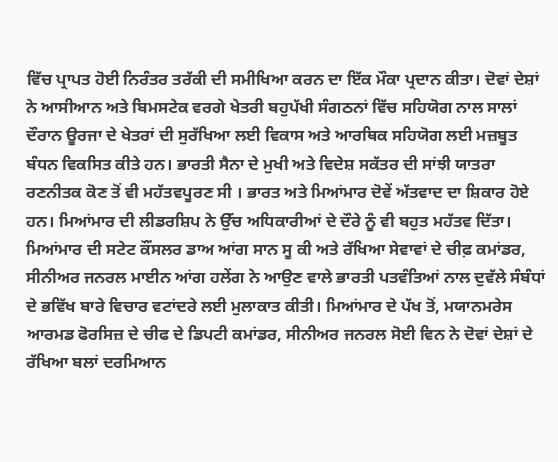ਵਿੱਚ ਪ੍ਰਾਪਤ ਹੋਈ ਨਿਰੰਤਰ ਤਰੱਕੀ ਦੀ ਸਮੀਖਿਆ ਕਰਨ ਦਾ ਇੱਕ ਮੌਕਾ ਪ੍ਰਦਾਨ ਕੀਤਾ। ਦੋਵਾਂ ਦੇਸ਼ਾਂ ਨੇ ਆਸੀਆਨ ਅਤੇ ਬਿਮਸਟੇਕ ਵਰਗੇ ਖੇਤਰੀ ਬਹੁਪੱਖੀ ਸੰਗਠਨਾਂ ਵਿੱਚ ਸਹਿਯੋਗ ਨਾਲ ਸਾਲਾਂ ਦੌਰਾਨ ਊਰਜਾ ਦੇ ਖੇਤਰਾਂ ਦੀ ਸੁਰੱਖਿਆ ਲਈ ਵਿਕਾਸ ਅਤੇ ਆਰਥਿਕ ਸਹਿਯੋਗ ਲਈ ਮਜ਼ਬੂਤ ਬੰਧਨ ਵਿਕਸਿਤ ਕੀਤੇ ਹਨ। ਭਾਰਤੀ ਸੈਨਾ ਦੇ ਮੁਖੀ ਅਤੇ ਵਿਦੇਸ਼ ਸਕੱਤਰ ਦੀ ਸਾਂਝੀ ਯਾਤਰਾ ਰਣਨੀਤਕ ਕੋਣ ਤੋਂ ਵੀ ਮਹੱਤਵਪੂਰਣ ਸੀ । ਭਾਰਤ ਅਤੇ ਮਿਆਂਮਾਰ ਦੋਵੇਂ ਅੱਤਵਾਦ ਦਾ ਸ਼ਿਕਾਰ ਹੋਏ ਹਨ। ਮਿਆਂਮਾਰ ਦੀ ਲੀਡਰਸ਼ਿਪ ਨੇ ਉੱਚ ਅਧਿਕਾਰੀਆਂ ਦੇ ਦੌਰੇ ਨੂੰ ਵੀ ਬਹੁਤ ਮਹੱਤਵ ਦਿੱਤਾ। ਮਿਆਂਮਾਰ ਦੀ ਸਟੇਟ ਕੌਂਸਲਰ ਡਾਅ ਆਂਗ ਸਾਨ ਸੂ ਕੀ ਅਤੇ ਰੱਖਿਆ ਸੇਵਾਵਾਂ ਦੇ ਚੀਫ਼ ਕਮਾਂਡਰ, ਸੀਨੀਅਰ ਜਨਰਲ ਮਾਈਨ ਆਂਗ ਹਲੇਂਗ ਨੇ ਆਉਣ ਵਾਲੇ ਭਾਰਤੀ ਪਤਵੰਤਿਆਂ ਨਾਲ ਦੁਵੱਲੇ ਸੰਬੰਧਾਂ ਦੇ ਭਵਿੱਖ ਬਾਰੇ ਵਿਚਾਰ ਵਟਾਂਦਰੇ ਲਈ ਮੁਲਾਕਾਤ ਕੀਤੀ। ਮਿਆਂਮਾਰ ਦੇ ਪੱਖ ਤੋਂ, ਮਯਾਨਮਰੇਸ ਆਰਮਡ ਫੋਰਸਿਜ਼ ਦੇ ਚੀਫ ਦੇ ਡਿਪਟੀ ਕਮਾਂਡਰ, ਸੀਨੀਅਰ ਜਨਰਲ ਸੋਈ ਵਿਨ ਨੇ ਦੋਵਾਂ ਦੇਸ਼ਾਂ ਦੇ ਰੱਖਿਆ ਬਲਾਂ ਦਰਮਿਆਨ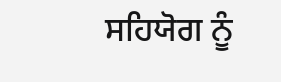ਸਹਿਯੋਗ ਨੂੰ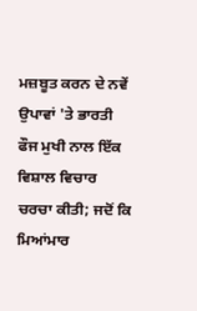ਮਜ਼ਬੂਤ ਕਰਨ ਦੇ ਨਵੇਂ ਉਪਾਵਾਂ 'ਤੇ ਭਾਰਤੀ ਫੌਜ ਮੁਖੀ ਨਾਲ ਇੱਕ ਵਿਸ਼ਾਲ ਵਿਚਾਰ ਚਰਚਾ ਕੀਤੀ; ਜਦੋਂ ਕਿ ਮਿਆਂਮਾਰ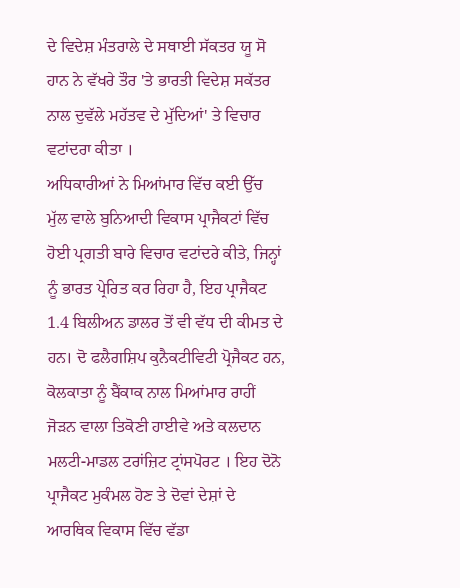ਦੇ ਵਿਦੇਸ਼ ਮੰਤਰਾਲੇ ਦੇ ਸਥਾਈ ਸੱਕਤਰ ਯੂ ਸੋ ਹਾਨ ਨੇ ਵੱਖਰੇ ਤੌਰ 'ਤੇ ਭਾਰਤੀ ਵਿਦੇਸ਼ ਸਕੱਤਰ ਨਾਲ ਦੁਵੱਲੇ ਮਹੱਤਵ ਦੇ ਮੁੱਦਿਆਂ' ਤੇ ਵਿਚਾਰ ਵਟਾਂਦਰਾ ਕੀਤਾ ।
ਅਧਿਕਾਰੀਆਂ ਨੇ ਮਿਆਂਮਾਰ ਵਿੱਚ ਕਈ ਉੱਚ ਮੁੱਲ ਵਾਲੇ ਬੁਨਿਆਦੀ ਵਿਕਾਸ ਪ੍ਰਾਜੈਕਟਾਂ ਵਿੱਚ ਹੋਈ ਪ੍ਰਗਤੀ ਬਾਰੇ ਵਿਚਾਰ ਵਟਾਂਦਰੇ ਕੀਤੇ, ਜਿਨ੍ਹਾਂ ਨੂੰ ਭਾਰਤ ਪ੍ਰੇਰਿਤ ਕਰ ਰਿਹਾ ਹੈ, ਇਹ ਪ੍ਰਾਜੈਕਟ 1.4 ਬਿਲੀਅਨ ਡਾਲਰ ਤੋਂ ਵੀ ਵੱਧ ਦੀ ਕੀਮਤ ਦੇ ਹਨ। ਦੋ ਫਲੈਗਸ਼ਿਪ ਕੁਨੈਕਟੀਵਿਟੀ ਪ੍ਰੋਜੈਕਟ ਹਨ, ਕੋਲਕਾਤਾ ਨੂੰ ਬੈਂਕਾਕ ਨਾਲ ਮਿਆਂਮਾਰ ਰਾਹੀਂ ਜੋੜਨ ਵਾਲਾ ਤਿਕੋਣੀ ਹਾਈਵੇ ਅਤੇ ਕਲਦਾਨ ਮਲਟੀ-ਮਾਡਲ ਟਰਾਂਜ਼ਿਟ ਟ੍ਰਾਂਸਪੋਰਟ । ਇਹ ਦੋਨੋ ਪ੍ਰਾਜੈਕਟ ਮੁਕੰਮਲ ਹੋਣ ਤੇ ਦੋਵਾਂ ਦੇਸ਼ਾਂ ਦੇ ਆਰਥਿਕ ਵਿਕਾਸ ਵਿੱਚ ਵੱਡਾ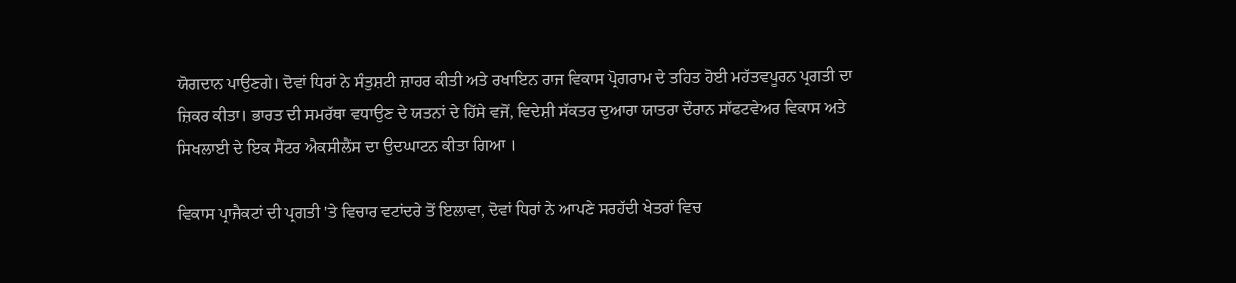ਯੋਗਦਾਨ ਪਾਉਣਗੇ। ਦੋਵਾਂ ਧਿਰਾਂ ਨੇ ਸੰਤੁਸ਼ਟੀ ਜ਼ਾਹਰ ਕੀਤੀ ਅਤੇ ਰਖਾਇਨ ਰਾਜ ਵਿਕਾਸ ਪ੍ਰੋਗਰਾਮ ਦੇ ਤਹਿਤ ਹੋਈ ਮਹੱਤਵਪੂਰਨ ਪ੍ਰਗਤੀ ਦਾ ਜ਼ਿਕਰ ਕੀਤਾ। ਭਾਰਤ ਦੀ ਸਮਰੱਥਾ ਵਧਾਉਣ ਦੇ ਯਤਨਾਂ ਦੇ ਹਿੱਸੇ ਵਜੋਂ, ਵਿਦੇਸ਼ੀ ਸੱਕਤਰ ਦੁਆਰਾ ਯਾਤਰਾ ਦੌਰਾਨ ਸਾੱਫਟਵੇਅਰ ਵਿਕਾਸ ਅਤੇ ਸਿਖਲਾਈ ਦੇ ਇਕ ਸੈਂਟਰ ਐਕਸੀਲੈਂਸ ਦਾ ਉਦਘਾਟਨ ਕੀਤਾ ਗਿਆ ।

ਵਿਕਾਸ ਪ੍ਰਾਜੈਕਟਾਂ ਦੀ ਪ੍ਰਗਤੀ 'ਤੇ ਵਿਚਾਰ ਵਟਾਂਦਰੇ ਤੋਂ ਇਲਾਵਾ, ਦੋਵਾਂ ਧਿਰਾਂ ਨੇ ਆਪਣੇ ਸਰਹੱਦੀ ਖੇਤਰਾਂ ਵਿਚ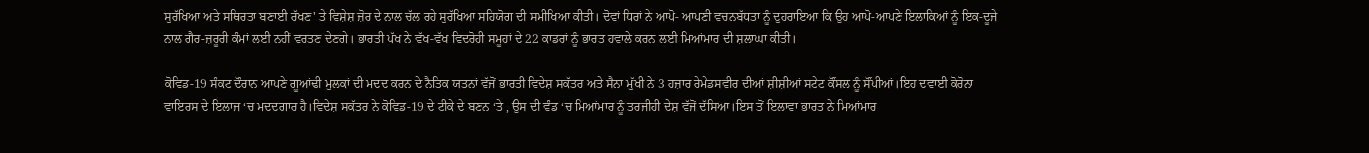ਸੁਰੱਖਿਆ ਅਤੇ ਸਥਿਰਤਾ ਬਣਾਈ ਰੱਖਣ' ਤੇ ਵਿਸ਼ੇਸ਼ ਜ਼ੋਰ ਦੇ ਨਾਲ ਚੱਲ ਰਹੇ ਸੁਰੱਖਿਆ ਸਹਿਯੋਗ ਦੀ ਸਮੀਖਿਆ ਕੀਤੀ। ਦੋਵਾਂ ਧਿਰਾਂ ਨੇ ਆਪੋ- ਆਪਣੀ ਵਚਨਬੱਧਤਾ ਨੂੰ ਦੁਹਰਾਇਆ ਕਿ ਉਹ ਆਪੋ-ਆਪਣੇ ਇਲਾਕਿਆਂ ਨੂੰ ਇਕ-ਦੂਜੇ ਨਾਲ ਗੈਰ-ਜ਼ਰੂਰੀ ਕੰਮਾਂ ਲਈ ਨਹੀਂ ਵਰਤਣ ਦੇਣਗੇ। ਭਾਰਤੀ ਪੱਖ ਨੇ ਵੱਖ-ਵੱਖ ਵਿਦਰੋਹੀ ਸਮੂਹਾਂ ਦੇ 22 ਕਾਡਰਾਂ ਨੂੰ ਭਾਰਤ ਹਵਾਲੇ ਕਰਨ ਲਈ ਮਿਆਂਮਾਰ ਦੀ ਸ਼ਲਾਘਾ ਕੀਤੀ।

ਕੋਵਿਡ-19 ਸੰਕਟ ਦੌਰਾਨ ਆਪਣੇ ਗੂਆਂਢੀ ਮੁਲਕਾਂ ਦੀ ਮਦਦ ਕਰਨ ਦੇ ਨੈਤਿਕ ਯਤਨਾਂ ਵੱਜੋਂ ਭਾਰਤੀ ਵਿਦੇਸ਼ ਸਕੱਤਰ ਅਤੇ ਸੈਨਾ ਮੁੱਖੀ ਨੇ 3 ਹਜ਼ਾਰ ਰੇਮੇਡਸਵੀਰ ਦੀਆਂ ਸ਼ੀਸ਼ੀਆਂ ਸਟੇਟ ਕੌਂਸਲ ਨੂੰ ਸੌਂਪੀਆਂ।ਇਹ ਦਵਾਈ ਕੋਰੋਨਾ ਵਾਇਰਸ ਦੇ ਇਲਾਜ ‘ਚ ਮਦਦਗਾਰ ਹੈ।ਵਿਦੇਸ਼ ਸਕੱਤਰ ਨੇ ਕੋਵਿਡ-19 ਦੇ ਟੀਕੇ ਦੇ ਬਣਨ ‘ਤੇ , ਉਸ ਦੀ ਵੰਡ ‘ਚ ਮਿਆਂਮਾਰ ਨੂੰ ਤਰਜੀਹੀ ਦੇਸ਼ ਵੱਜੋਂ ਦੱਸਿਆ।ਇਸ ਤੋਂ ਇਲਾਵਾ ਭਾਰਤ ਨੇ ਮਿਆਂਮਾਰ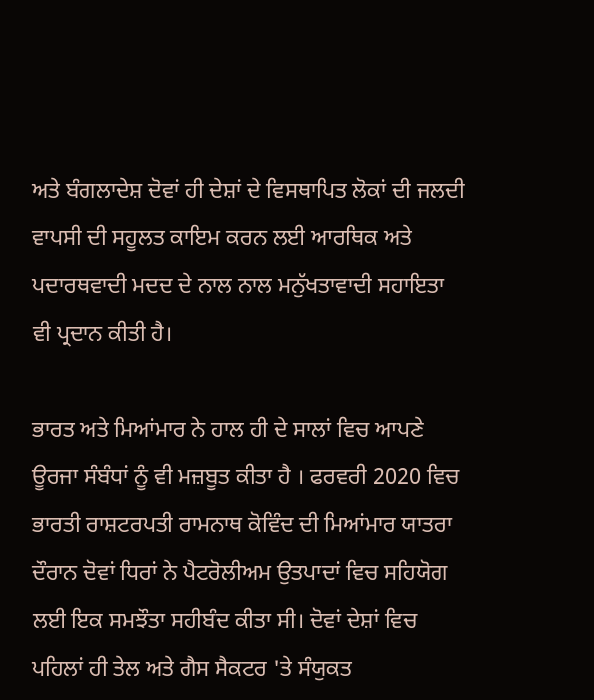ਅਤੇ ਬੰਗਲਾਦੇਸ਼ ਦੋਵਾਂ ਹੀ ਦੇਸ਼ਾਂ ਦੇ ਵਿਸਥਾਪਿਤ ਲੋਕਾਂ ਦੀ ਜਲਦੀ ਵਾਪਸੀ ਦੀ ਸਹੂਲਤ ਕਾਇਮ ਕਰਨ ਲਈ ਆਰਥਿਕ ਅਤੇ ਪਦਾਰਥਵਾਦੀ ਮਦਦ ਦੇ ਨਾਲ ਨਾਲ ਮਨੁੱਖਤਾਵਾਦੀ ਸਹਾਇਤਾ ਵੀ ਪ੍ਰਦਾਨ ਕੀਤੀ ਹੈ।

ਭਾਰਤ ਅਤੇ ਮਿਆਂਮਾਰ ਨੇ ਹਾਲ ਹੀ ਦੇ ਸਾਲਾਂ ਵਿਚ ਆਪਣੇ ਊਰਜਾ ਸੰਬੰਧਾਂ ਨੂੰ ਵੀ ਮਜ਼ਬੂਤ ਕੀਤਾ ਹੈ । ਫਰਵਰੀ 2020 ਵਿਚ ਭਾਰਤੀ ਰਾਸ਼ਟਰਪਤੀ ਰਾਮਨਾਥ ਕੋਵਿੰਦ ਦੀ ਮਿਆਂਮਾਰ ਯਾਤਰਾ ਦੌਰਾਨ ਦੋਵਾਂ ਧਿਰਾਂ ਨੇ ਪੈਟਰੋਲੀਅਮ ਉਤਪਾਦਾਂ ਵਿਚ ਸਹਿਯੋਗ ਲਈ ਇਕ ਸਮਝੌਤਾ ਸਹੀਬੰਦ ਕੀਤਾ ਸੀ। ਦੋਵਾਂ ਦੇਸ਼ਾਂ ਵਿਚ ਪਹਿਲਾਂ ਹੀ ਤੇਲ ਅਤੇ ਗੈਸ ਸੈਕਟਰ 'ਤੇ ਸੰਯੁਕਤ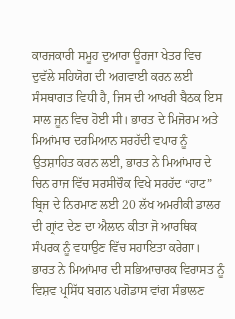ਕਾਰਜਕਾਰੀ ਸਮੂਹ ਦੁਆਰਾ ਊਰਜਾ ਖੇਤਰ ਵਿਚ ਦੁਵੱਲੇ ਸਹਿਯੋਗ ਦੀ ਅਗਵਾਈ ਕਰਨ ਲਈ ਸੰਸਥਾਗਤ ਵਿਧੀ ਹੈ, ਜਿਸ ਦੀ ਆਖਰੀ ਬੈਠਕ ਇਸ ਸਾਲ ਜੂਨ ਵਿਚ ਹੋਈ ਸੀ। ਭਾਰਤ ਦੇ ਮਿਜੋਰਮ ਅਤੇ ਮਿਆਂਮਾਰ ਦਰਮਿਆਨ ਸਰਹੱਦੀ ਵਪਾਰ ਨੂੰ ਉਤਸ਼ਾਹਿਤ ਕਰਨ ਲਈ, ਭਾਰਤ ਨੇ ਮਿਆਂਮਾਰ ਦੇ ਚਿਨ ਰਾਜ ਵਿੱਚ ਸਰਸੀਚੌਕ ਵਿਖੇ ਸਰਹੱਦ “ਹਾਟ” ਬ੍ਰਿਜ ਦੇ ਨਿਰਮਾਣ ਲਈ 20 ਲੱਖ ਅਮਰੀਕੀ ਡਾਲਰ ਦੀ ਗ੍ਰਾਂਟ ਦੇਣ ਦਾ ਐਲਾਨ ਕੀਤਾ ਜੋ ਆਰਥਿਕ ਸੰਪਰਕ ਨੂੰ ਵਧਾਉਣ ਵਿੱਚ ਸਹਾਇਤਾ ਕਰੇਗਾ। ਭਾਰਤ ਨੇ ਮਿਆਂਮਾਰ ਦੀ ਸਭਿਆਚਾਰਕ ਵਿਰਾਸਤ ਨੂੰ ਵਿਸ਼ਵ ਪ੍ਰਸਿੱਧ ਬਗਨ ਪਗੋਡਾਸ ਵਾਂਗ ਸੰਭਾਲਣ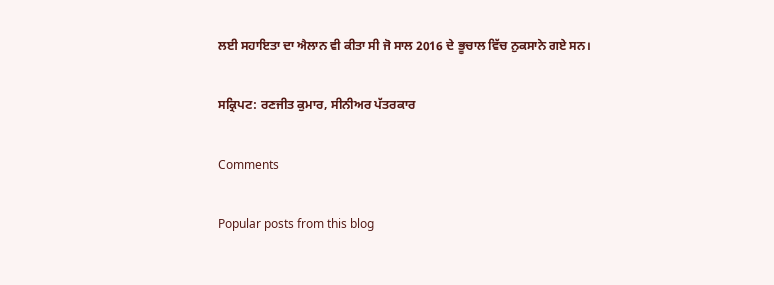ਲਈ ਸਹਾਇਤਾ ਦਾ ਐਲਾਨ ਵੀ ਕੀਤਾ ਸੀ ਜੋ ਸਾਲ 2016 ਦੇ ਭੂਚਾਲ ਵਿੱਚ ਨੁਕਸਾਨੇ ਗਏ ਸਨ।

ਸਕ੍ਰਿਪਟ: ਰਣਜੀਤ ਕੁਮਾਰ, ਸੀਨੀਅਰ ਪੱਤਰਕਾਰ

Comments

Popular posts from this blog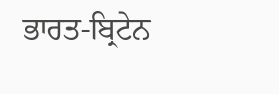ਭਾਰਤ-ਬ੍ਰਿਟੇਨ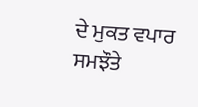ਦੇ ਮੁਕਤ ਵਪਾਰ ਸਮਝੌਤੇ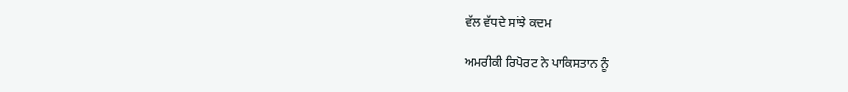ਵੱਲ ਵੱਧਦੇ ਸਾਂਝੇ ਕਦਮ

ਅਮਰੀਕੀ ਰਿਪੋਰਟ ਨੇ ਪਾਕਿਸਤਾਨ ਨੂੰ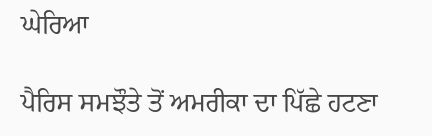ਘੇਰਿਆ

ਪੈਰਿਸ ਸਮਝੌਤੇ ਤੋਂ ਅਮਰੀਕਾ ਦਾ ਪਿੱਛੇ ਹਟਣਾ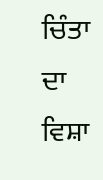ਚਿੰਤਾ ਦਾ ਵਿਸ਼ਾ